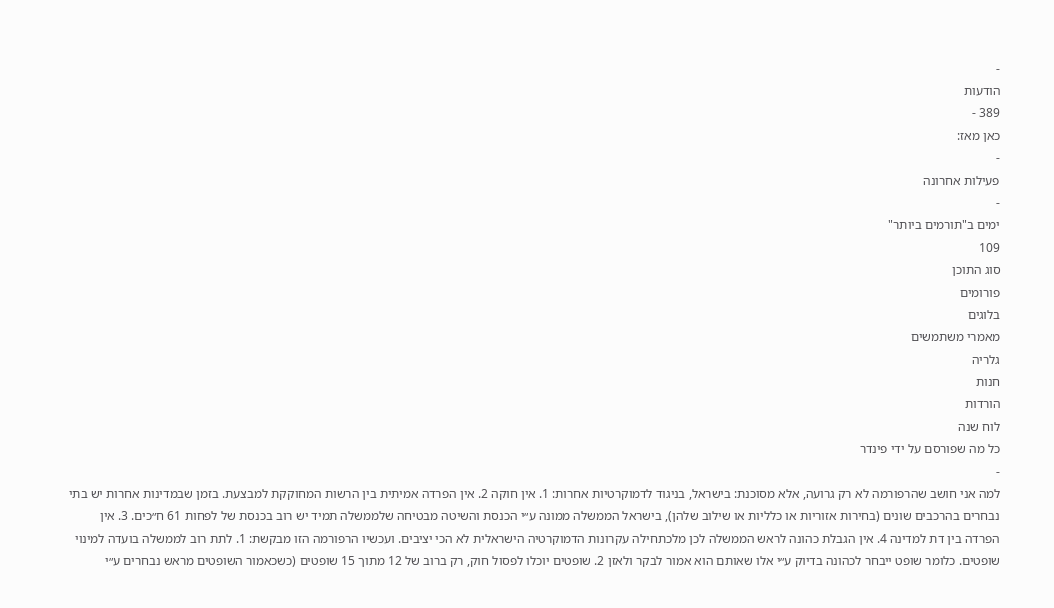-
הודעות
389 -
כאן מאז:
-
פעילות אחרונה
-
ימים ב"תורמים ביותר"
109
סוג התוכן
פורומים
בלוגים
מאמרי משתמשים
גלריה
חנות
הורדות
לוח שנה
כל מה שפורסם על ידי פינדר
-
למה אני חושב שהרפורמה לא רק גרועה, אלא מסוכנת: בישראל, בניגוד לדמוקרטיות אחרות: 1. אין חוקה 2. אין הפרדה אמיתית בין הרשות המחוקקת למבצעת. בזמן שבמדינות אחרות יש בתי נבחרים בהרכבים שונים (בחירות אזוריות או כלליות או שילוב שלהן), בישראל הממשלה ממונה ע״י הכנסת והשיטה מבטיחה שלממשלה תמיד יש רוב בכנסת של לפחות 61 ח״כים. 3. אין הפרדה בין דת למדינה 4. אין הגבלת כהונה לראש הממשלה לכן מלכתחילה עקרונות הדמוקרטיה הישראלית לא הכי יציבים. ועכשיו הרפורמה הזו מבקשת: 1. לתת רוב לממשלה בועדה למינוי שופטים. כלומר שופט ייבחר לכהונה בדיוק ע״י אלו שאותם הוא אמור לבקר ולאזן 2. שופטים יוכלו לפסול חוק, רק ברוב של 12 מתוך 15 שופטים (כשכאמור השופטים מראש נבחרים ע״י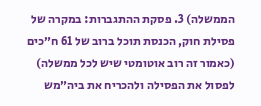הממשלה) 3. פסקת ההתגברות: במקרה של פסילת חוק, הכנסת תוכל ברוב של 61 ח״כים (כאמור זה רוב אוטומטי שיש לכל ממשלה) לפסול את הפסילה ולהכריח את ביה״מש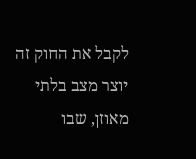לקבל את החוק זה יוצר מצב בלתי מאוזן, שבו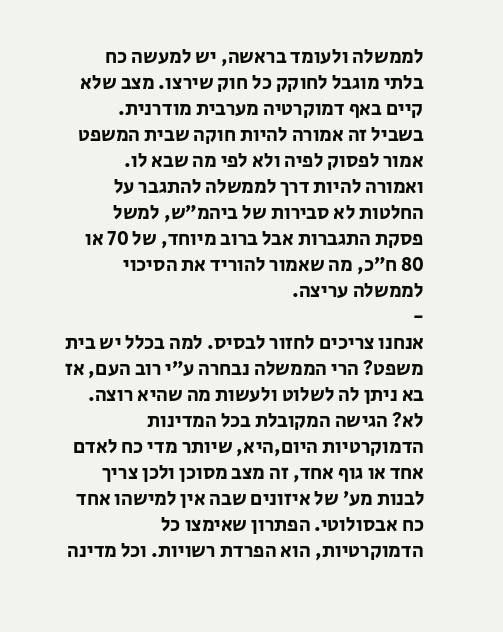לממשלה ולעומד בראשה, יש למעשה כח בלתי מוגבל לחוקק כל חוק שירצו. מצב שלא קיים באף דמוקרטיה מערבית מודרנית. בשביל זה אמורה להיות חוקה שבית המשפט אמור לפסוק לפיה ולא לפי מה שבא לו. ואמורה להיות דרך לממשלה להתגבר על החלטות לא סבירות של ביהמ״ש, למשל פסקת התגברות אבל ברוב מיוחד, של 70 או 80 ח״כ, מה שאמור להוריד את הסיכוי לממשלה עריצה.
-
אנחנו צריכים לחזור לבסיס. למה בכלל יש בית משפט? הרי הממשלה נבחרה ע״י רוב העם, אז בא ניתן לה לשלוט ולעשות מה שהיא רוצה. לא? הגישה המקובלת בכל המדינות הדמוקרטיות היום,היא, שיותר מדי כח לאדם אחד או גוף אחד, זה מצב מסוכן ולכן צריך לבנות מע׳ של איזונים שבה אין למישהו אחד כח אבסולוטי. הפתרון שאימצו כל הדמוקרטיות, הוא הפרדת רשויות. וכל מדינה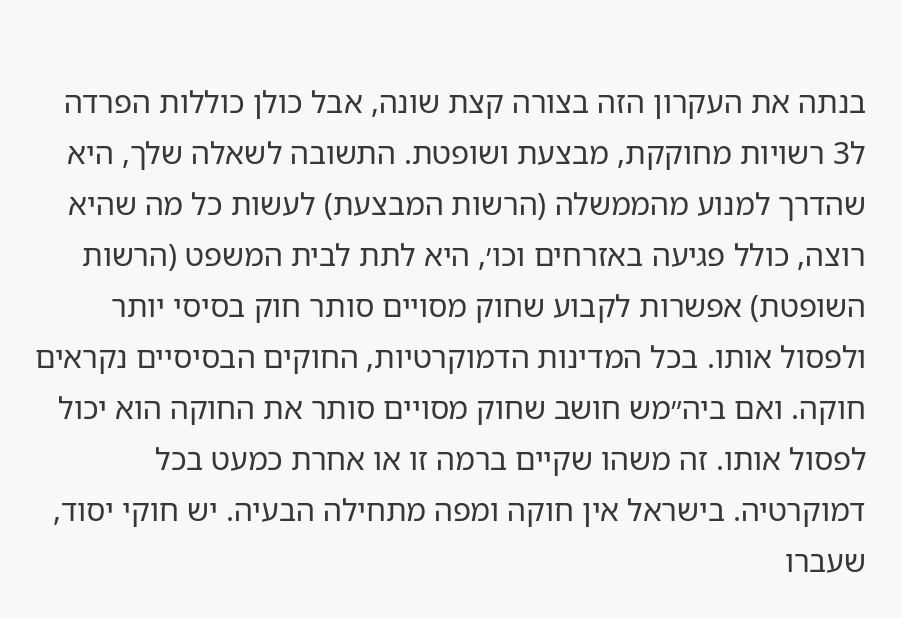בנתה את העקרון הזה בצורה קצת שונה, אבל כולן כוללות הפרדה ל3 רשויות מחוקקת, מבצעת ושופטת. התשובה לשאלה שלך, היא שהדרך למנוע מהממשלה (הרשות המבצעת) לעשות כל מה שהיא רוצה, כולל פגיעה באזרחים וכו׳, היא לתת לבית המשפט (הרשות השופטת) אפשרות לקבוע שחוק מסויים סותר חוק בסיסי יותר ולפסול אותו. בכל המדינות הדמוקרטיות, החוקים הבסיסיים נקראים חוקה. ואם ביה״מש חושב שחוק מסויים סותר את החוקה הוא יכול לפסול אותו. זה משהו שקיים ברמה זו או אחרת כמעט בכל דמוקרטיה. בישראל אין חוקה ומפה מתחילה הבעיה. יש חוקי יסוד, שעברו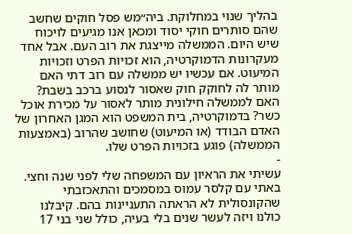בהליך שנוי במחלוקת. ביה״מש פסל חוקים שחשב שהם סותרים חוקי יסוד ומכאן אנו מגיעים לויכוח שיש היום. הממשלה מייצגת את רוב העם. אבל אחד מעקרונות הדמוקרטיה, הוא זכויות הפרט וזכויות המיעוט. אם עכשיו יש ממשלה עם רוב דתי האם מותר לה לחוקק חוק שאסור לנסוע ברכב בשבת? האם לממשלה חילונית מותר לאסור על מכירת אוכל כשר? בדמוקרטיה, בית המשפט הוא המגן האחרון של האדם הבודד (או המיעוט) שחושב שהרוב (באמצעות הממשלה) פוגע בזכויות הפרט שלו.
-
עשיתי את הראיון עם המשפחה שלי לפני שנה וחצי. באתי עם קלסר עמוס במסמכים והתאכזבתי שהקונסולית לא הראתה התעניינות בהם. קיבלנו כולנו ויזה לעשר שנים בלי בעיה, כולל שני בני 17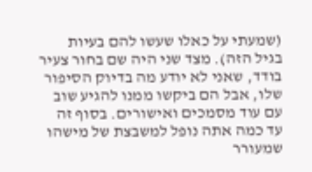(שמעתי על כאלו שעשו להם בעיות בגיל הזה). מצד שני היה שם בחור צעיר בודד, שאני לא יודע מה בדיוק הסיפור שלו, אבל הם ביקשו ממנו להגיע שוב עם עוד מסמכים ואישורים. בסוף זה עד כמה אתה נופל למשבצת של מישהו שמעורר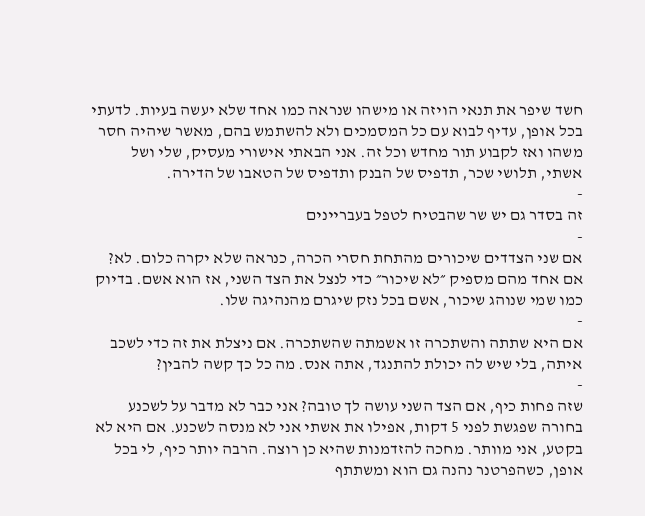חשד שיפר את תנאי הויזה או מישהו שנראה כמו אחד שלא יעשה בעיות. לדעתי בכל אופן, עדיף לבוא עם כל המסמכים ולא להשתמש בהם, מאשר שיהיה חסר משהו ואז לקבוע תור מחדש וכל זה. אני הבאתי אישורי מעסיק, שלי ושל אשתי, תלושי שכר, תדפיס של הבנק ותדפיס של הטאבו של הדירה.
-
זה בסדר גם יש שר שהבטיח לטפל בעבריינים
-
אם שני הצדדים שיכורים מהתחת חסרי הכרה, כנראה שלא יקרה כלום. לא? אם אחד מהם מספיק ״לא שיכור״ כדי לנצל את הצד השני, אז הוא אשם. בדיוק כמו שמי שנוהג שיכור, אשם בכל נזק שיגרם מהנהיגה שלו.
-
אם היא שתתה והשתכרה זו אשמתה שהשתכרה. אם ניצלת את זה כדי לשכב איתה, בלי שיש לה יכולת להתנגד, אתה אנס. מה כל כך קשה להבין?
-
שזה פחות כיף, אם הצד השני עושה לך טובה? אני כבר לא מדבר על לשכנע בחורה שפגשת לפני 5 דקות, אפילו את אשתי אני לא מנסה לשכנע. אם היא לא בקטע, אני מוותר. מחכה להזדמנות שהיא כן רוצה. הרבה יותר כיף, לי בכל אופן, כשהפרטנר נהנה גם הוא ומשתתף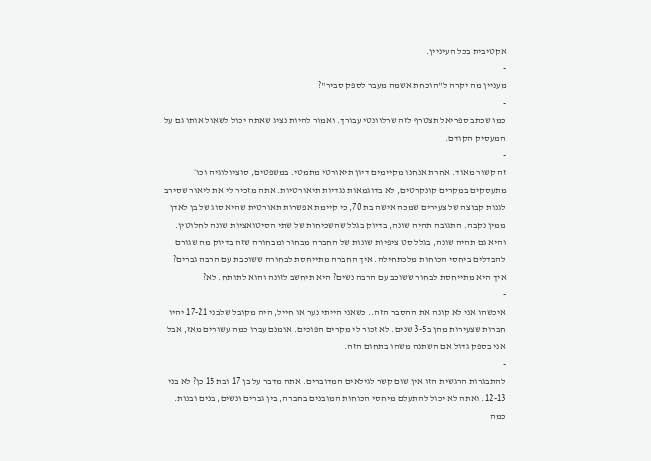אקטיבית בכל העיניין.
-
מעניין מה יקרה ל"הוכחת אשמה מעבר לספק סביר"?
-
כמו שכתב ספריאל תצטרף לזה שרלוונטי עבורך. ואמור להיות נציג שאתה יכול לשאול אותו גם על המעסיק הקודם.
-
זה קשור מאוד. אחרת אנחנו מקיימים דיון תיאורטי מתמטי. במשפטים, סוציולוגיה וכו׳ מתעסקים במקרים קונקרטים, לא בדוגמאות נגדיות תיאורטיות. אתה מזכיר לי את ליאור שסירב לגנות קבוצה של צעירים שמכה אישה בת 70, כי קיימת אפשרות תאורטית שהיא סוג של בן לאדן ממין נקבה. התגובה תהיה שונה, בדיוק בגלל שהשכיחות של שתי הסיטואציות שונה לחלוטין. והיא גם תהיה שונה, בגלל סט ציפיות שונות של החברה מבחור ומבחורה שזה בדיוק מה שגורם להבדלים ביחסי הכוחות מלכתחילה. איך החברה מתייחסת לבחורה ששוכבת עם הרבה גברים? איך היא מתייחסת לבחור ששוכב עם הרבה נשים? היא תיחשב לזונה והוא לתותח. לא?
-
איכשהו אני לא קונה את ההסבר הזה.. כשאני הייתי נער או חייל, היה מקובל שלבני 17-21 יהיו חברות שצעירות מהן ב3-5 שנים. לא זכור לי מקרים הפוכים. אומנם עברו כמה עשורים מאז, אבל אני בספק גדול אם השתנה משהו בתחום הזה.
-
להתבגרות הרגשית הזו אין שום קשר לגילאים המדוברים. אתה מדבר על בן 17 ובת 15 כן? לא בני 12-13. ואתה לא יכול להתעלם מיחסי הכוחות המובנים בחברה, בין גברים ונשים, בנים ובנות. כמה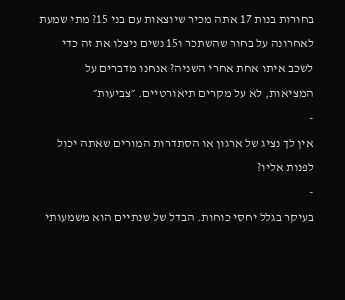בחורות בנות 17 אתה מכיר שיוצאות עם בני 15? מתי שמעת לאחרונה על בחור שהשתכר ו15 נשים ניצלו את זה כדי לשכב איתו אחת אחרי השניה? אנחנו מדברים על המציאות, לא על מקרים תיאורטיים. ״צביעות״
-
אין לך נציג של ארגון או הסתדרות המורים שאתה יכול לפנות אליו?
-
בעיקר בגלל יחסי כוחות. הבדל של שנתיים הוא משמעותי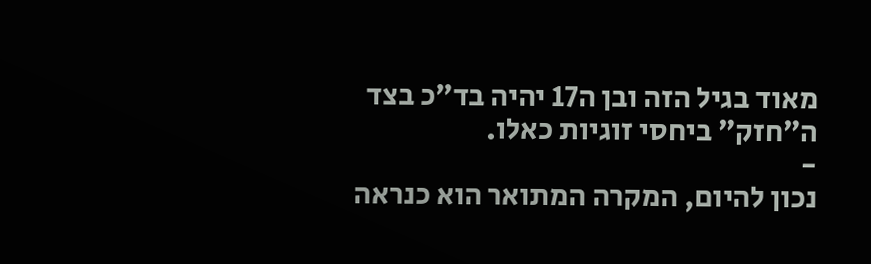מאוד בגיל הזה ובן ה17 יהיה בד״כ בצד ה״חזק״ ביחסי זוגיות כאלו.
-
נכון להיום, המקרה המתואר הוא כנראה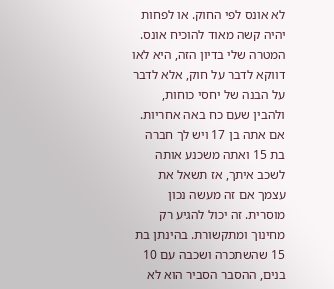לא אונס לפי החוק. או לפחות יהיה קשה מאוד להוכיח אונס. המטרה שלי בדיון הזה, היא לאו דווקא לדבר על חוק, אלא לדבר על הבנה של יחסי כוחות, ולהבין שעם כח באה אחריות. אם אתה בן 17 ויש לך חברה בת 15 ואתה משכנע אותה לשכב איתך, אז תשאל את עצמך אם זה מעשה נכון מוסרית. זה יכול להגיע רק מחינוך ומתקשורת. בהינתן בת 15 שהשתכרה ושכבה עם 10 בנים, ההסבר הסביר הוא לא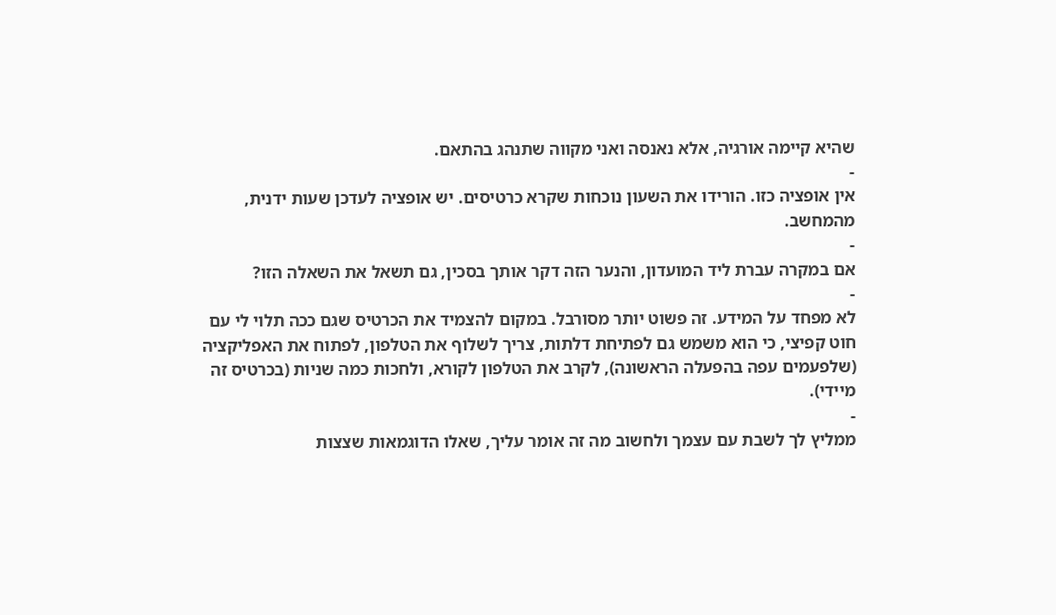שהיא קיימה אורגיה, אלא נאנסה ואני מקווה שתנהג בהתאם.
-
אין אופציה כזו. הורידו את השעון נוכחות שקרא כרטיסים. יש אופציה לעדכן שעות ידנית, מהמחשב.
-
אם במקרה עברת ליד המועדון, והנער הזה דקר אותך בסכין, גם תשאל את השאלה הזו?
-
לא מפחד על המידע. זה פשוט יותר מסורבל. במקום להצמיד את הכרטיס שגם ככה תלוי לי עם חוט קפיצי, כי הוא משמש גם לפתיחת דלתות, צריך לשלוף את הטלפון, לפתוח את האפליקציה (שלפעמים עפה בהפעלה הראשונה), לקרב את הטלפון לקורא, ולחכות כמה שניות (בכרטיס זה מיידי).
-
ממליץ לך לשבת עם עצמך ולחשוב מה זה אומר עליך, שאלו הדוגמאות שצצות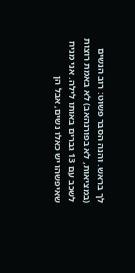לך בראש. והנה הסבר פשוט: רוב הנשים (במציאות, לא בפורנהאב) לא באמת רוצות לשכב עם 13 גברים באותו לילה. אני מניח שאיפשהו יש כאלו נשים, אבל הן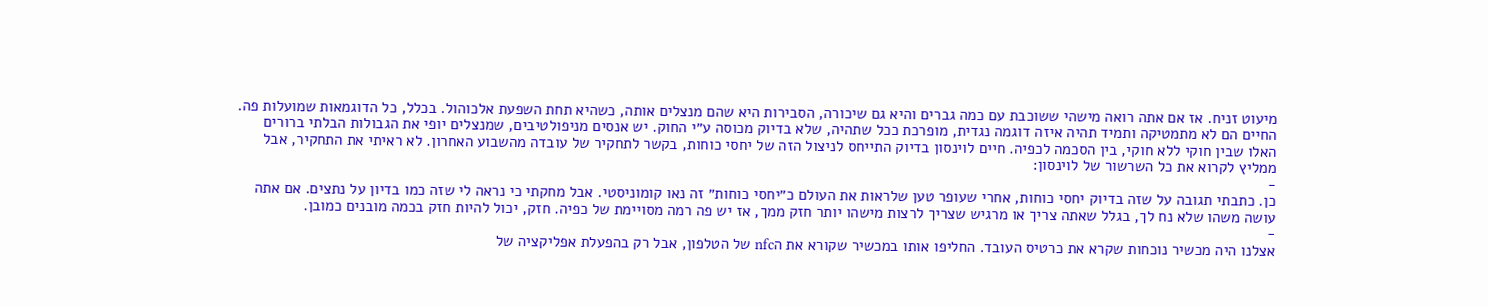מיעוט זניח. אז אם אתה רואה מישהי ששוכבת עם כמה גברים והיא גם שיכורה, הסבירות היא שהם מנצלים אותה, כשהיא תחת השפעת אלכוהול. בכלל, כל הדוגמאות שמועלות פה. החיים הם לא מתמטיקה ותמיד תהיה איזה דוגמה נגדית, מופרכת ככל שתהיה, שלא בדיוק מכוסה ע״י החוק. יש אנסים מניפולטיבים, שמנצלים יופי את הגבולות הבלתי ברורים האלו שבין חוקי ללא חוקי, בין הסכמה לכפיה. חיים לוינסון בדיוק התייחס לניצול הזה של יחסי כוחות, בקשר לתחקיר של עובדה מהשבוע האחרון. לא ראיתי את התחקיר, אבל ממליץ לקרוא את כל השרשור של לוינסון:
-
כן. כתבתי תגובה על שזה בדיוק יחסי כוחות, אחרי שעופר טען שלראות את העולם כ״יחסי כוחות״ זה נאו קומוניסטי. אבל מחקתי כי נראה לי שזה כמו בדיון על נתצים. אם אתה עושה משהו שלא נח לך, בגלל שאתה צריך או מרגיש שצריך לרצות מישהו יותר חזק ממך, אז יש פה רמה מסויימת של כפיה. חזק, יכול להיות חזק בכמה מובנים כמובן.
-
אצלנו היה מכשיר נוכחות שקרא את כרטיס העובד. החליפו אותו במכשיר שקורא את הnfc של הטלפון, אבל רק בהפעלת אפליקציה של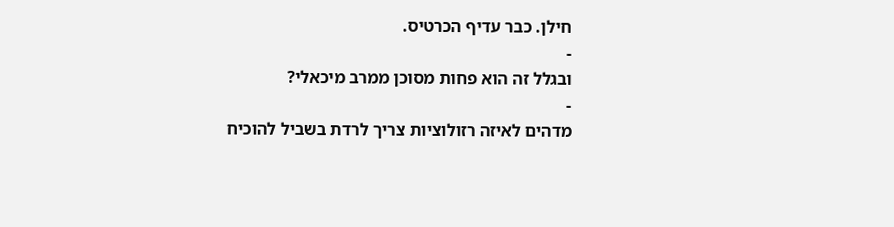חילן. כבר עדיף הכרטיס.
-
ובגלל זה הוא פחות מסוכן ממרב מיכאלי?
-
מדהים לאיזה רזולוציות צריך לרדת בשביל להוכיח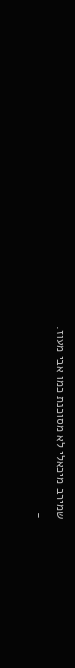שמירב מיכאלי לא מסוכנת כמו אבי מעוז.
-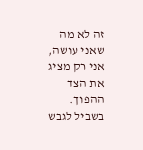זה לא מה שאני עושה, אני רק מציג את הצד ההפוך. בשביל לגבש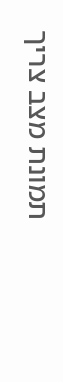תמונת מצב צריך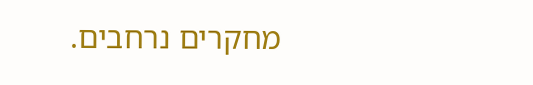מחקרים נרחבים.